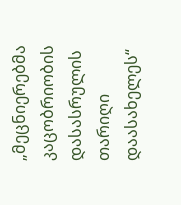„მეცნიერებმა კაცობრიობის დასასრულის თარიღი დაასახელეს“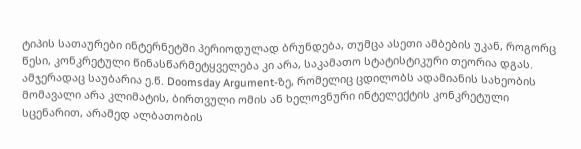ტიპის სათაურები ინტერნეტში პერიოდულად ბრუნდება, თუმცა ასეთი ამბების უკან, როგორც წესი, კონკრეტული წინასწარმეტყველება კი არა, საკამათო სტატისტიკური თეორია დგას. ამჯერადაც საუბარია ე.წ. Doomsday Argument-ზე, რომელიც ცდილობს ადამიანის სახეობის მომავალი არა კლიმატის, ბირთვული ომის ან ხელოვნური ინტელექტის კონკრეტული სცენარით, არამედ ალბათობის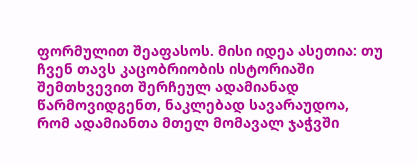ფორმულით შეაფასოს. მისი იდეა ასეთია: თუ ჩვენ თავს კაცობრიობის ისტორიაში შემთხვევით შერჩეულ ადამიანად წარმოვიდგენთ, ნაკლებად სავარაუდოა, რომ ადამიანთა მთელ მომავალ ჯაჭვში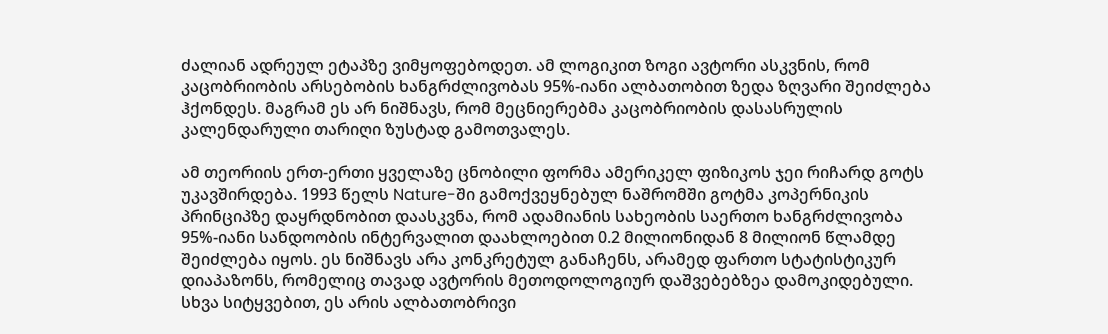ძალიან ადრეულ ეტაპზე ვიმყოფებოდეთ. ამ ლოგიკით ზოგი ავტორი ასკვნის, რომ კაცობრიობის არსებობის ხანგრძლივობას 95%-იანი ალბათობით ზედა ზღვარი შეიძლება ჰქონდეს. მაგრამ ეს არ ნიშნავს, რომ მეცნიერებმა კაცობრიობის დასასრულის კალენდარული თარიღი ზუსტად გამოთვალეს.

ამ თეორიის ერთ-ერთი ყველაზე ცნობილი ფორმა ამერიკელ ფიზიკოს ჯეი რიჩარდ გოტს უკავშირდება. 1993 წელს Nature-ში გამოქვეყნებულ ნაშრომში გოტმა კოპერნიკის პრინციპზე დაყრდნობით დაასკვნა, რომ ადამიანის სახეობის საერთო ხანგრძლივობა 95%-იანი სანდოობის ინტერვალით დაახლოებით 0.2 მილიონიდან 8 მილიონ წლამდე შეიძლება იყოს. ეს ნიშნავს არა კონკრეტულ განაჩენს, არამედ ფართო სტატისტიკურ დიაპაზონს, რომელიც თავად ავტორის მეთოდოლოგიურ დაშვებებზეა დამოკიდებული. სხვა სიტყვებით, ეს არის ალბათობრივი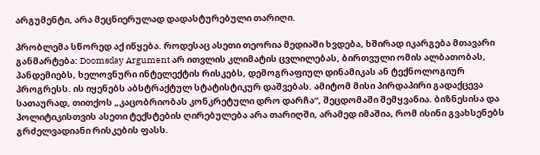არგუმენტი, არა მეცნიერულად დადასტურებული თარიღი.

პრობლემა სწორედ აქ იწყება. როდესაც ასეთი თეორია მედიაში ხვდება, ხშირად იკარგება მთავარი განმარტება: Doomsday Argument არ ითვლის კლიმატის ცვლილებას, ბირთვული ომის ალბათობას, პანდემიებს, ხელოვნური ინტელექტის რისკებს, დემოგრაფიულ დინამიკას ან ტექნოლოგიურ პროგრესს. ის იყენებს აბსტრაქტულ სტატისტიკურ დაშვებას. ამიტომ მისი პირდაპირი გადაქცევა სათაურად, თითქოს „კაცობრიობას კონკრეტული დრო დარჩა“, შეცდომაში შემყვანია. ბიზნესისა და პოლიტიკისთვის ასეთი ტექსტების ღირებულება არა თარიღში, არამედ იმაშია, რომ ისინი გვახსენებს გრძელვადიანი რისკების ფასს.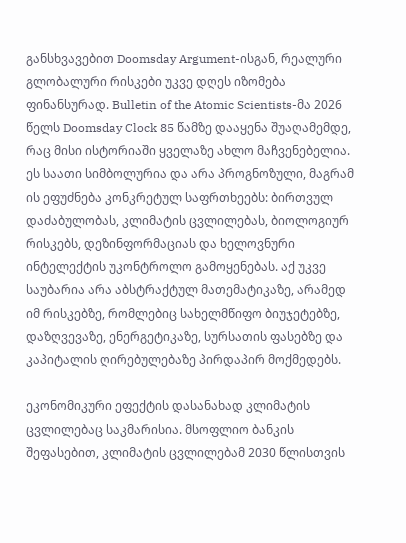განსხვავებით Doomsday Argument-ისგან, რეალური გლობალური რისკები უკვე დღეს იზომება ფინანსურად. Bulletin of the Atomic Scientists-მა 2026 წელს Doomsday Clock 85 წამზე დააყენა შუაღამემდე, რაც მისი ისტორიაში ყველაზე ახლო მაჩვენებელია. ეს საათი სიმბოლურია და არა პროგნოზული, მაგრამ ის ეფუძნება კონკრეტულ საფრთხეებს: ბირთვულ დაძაბულობას, კლიმატის ცვლილებას, ბიოლოგიურ რისკებს, დეზინფორმაციას და ხელოვნური ინტელექტის უკონტროლო გამოყენებას. აქ უკვე საუბარია არა აბსტრაქტულ მათემატიკაზე, არამედ იმ რისკებზე, რომლებიც სახელმწიფო ბიუჯეტებზე, დაზღვევაზე, ენერგეტიკაზე, სურსათის ფასებზე და კაპიტალის ღირებულებაზე პირდაპირ მოქმედებს.

ეკონომიკური ეფექტის დასანახად კლიმატის ცვლილებაც საკმარისია. მსოფლიო ბანკის შეფასებით, კლიმატის ცვლილებამ 2030 წლისთვის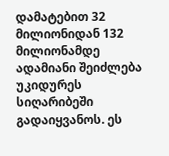დამატებით 32 მილიონიდან 132 მილიონამდე ადამიანი შეიძლება უკიდურეს სიღარიბეში გადაიყვანოს. ეს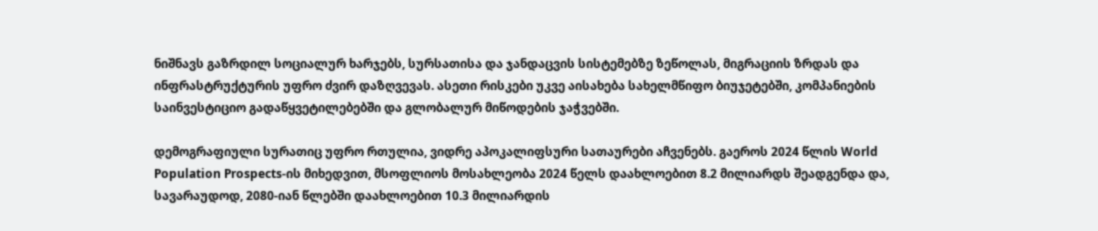ნიშნავს გაზრდილ სოციალურ ხარჯებს, სურსათისა და ჯანდაცვის სისტემებზე ზეწოლას, მიგრაციის ზრდას და ინფრასტრუქტურის უფრო ძვირ დაზღვევას. ასეთი რისკები უკვე აისახება სახელმწიფო ბიუჯეტებში, კომპანიების საინვესტიციო გადაწყვეტილებებში და გლობალურ მიწოდების ჯაჭვებში.

დემოგრაფიული სურათიც უფრო რთულია, ვიდრე აპოკალიფსური სათაურები აჩვენებს. გაეროს 2024 წლის World Population Prospects-ის მიხედვით, მსოფლიოს მოსახლეობა 2024 წელს დაახლოებით 8.2 მილიარდს შეადგენდა და, სავარაუდოდ, 2080-იან წლებში დაახლოებით 10.3 მილიარდის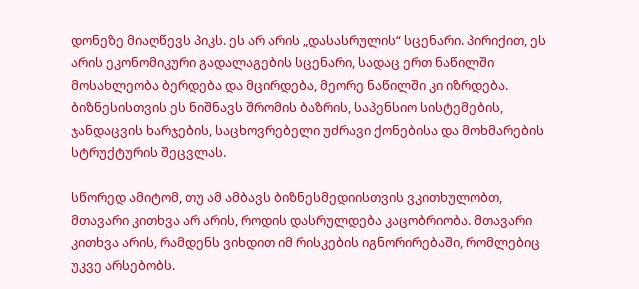დონეზე მიაღწევს პიკს. ეს არ არის „დასასრულის“ სცენარი. პირიქით, ეს არის ეკონომიკური გადალაგების სცენარი, სადაც ერთ ნაწილში მოსახლეობა ბერდება და მცირდება, მეორე ნაწილში კი იზრდება. ბიზნესისთვის ეს ნიშნავს შრომის ბაზრის, საპენსიო სისტემების, ჯანდაცვის ხარჯების, საცხოვრებელი უძრავი ქონებისა და მოხმარების სტრუქტურის შეცვლას.

სწორედ ამიტომ, თუ ამ ამბავს ბიზნესმედიისთვის ვკითხულობთ, მთავარი კითხვა არ არის, როდის დასრულდება კაცობრიობა. მთავარი კითხვა არის, რამდენს ვიხდით იმ რისკების იგნორირებაში, რომლებიც უკვე არსებობს.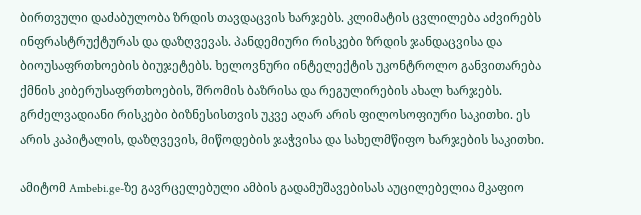ბირთვული დაძაბულობა ზრდის თავდაცვის ხარჯებს. კლიმატის ცვლილება აძვირებს ინფრასტრუქტურას და დაზღვევას. პანდემიური რისკები ზრდის ჯანდაცვისა და ბიოუსაფრთხოების ბიუჯეტებს. ხელოვნური ინტელექტის უკონტროლო განვითარება ქმნის კიბერუსაფრთხოების, შრომის ბაზრისა და რეგულირების ახალ ხარჯებს. გრძელვადიანი რისკები ბიზნესისთვის უკვე აღარ არის ფილოსოფიური საკითხი. ეს არის კაპიტალის, დაზღვევის, მიწოდების ჯაჭვისა და სახელმწიფო ხარჯების საკითხი.

ამიტომ Ambebi.ge-ზე გავრცელებული ამბის გადამუშავებისას აუცილებელია მკაფიო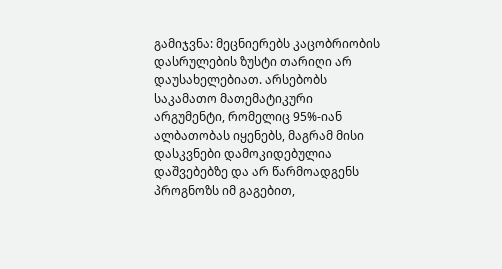გამიჯვნა: მეცნიერებს კაცობრიობის დასრულების ზუსტი თარიღი არ დაუსახელებიათ. არსებობს საკამათო მათემატიკური არგუმენტი, რომელიც 95%-იან ალბათობას იყენებს, მაგრამ მისი დასკვნები დამოკიდებულია დაშვებებზე და არ წარმოადგენს პროგნოზს იმ გაგებით,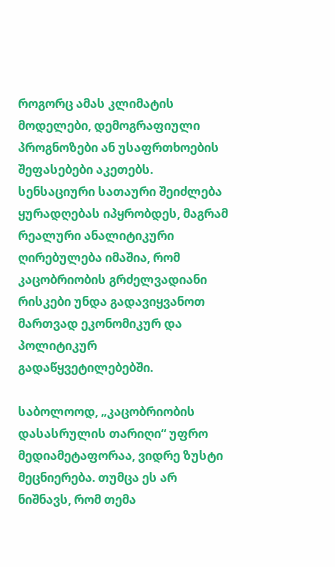როგორც ამას კლიმატის მოდელები, დემოგრაფიული პროგნოზები ან უსაფრთხოების შეფასებები აკეთებს. სენსაციური სათაური შეიძლება ყურადღებას იპყრობდეს, მაგრამ რეალური ანალიტიკური ღირებულება იმაშია, რომ კაცობრიობის გრძელვადიანი რისკები უნდა გადავიყვანოთ მართვად ეკონომიკურ და პოლიტიკურ გადაწყვეტილებებში.

საბოლოოდ, „კაცობრიობის დასასრულის თარიღი“ უფრო მედიამეტაფორაა, ვიდრე ზუსტი მეცნიერება. თუმცა ეს არ ნიშნავს, რომ თემა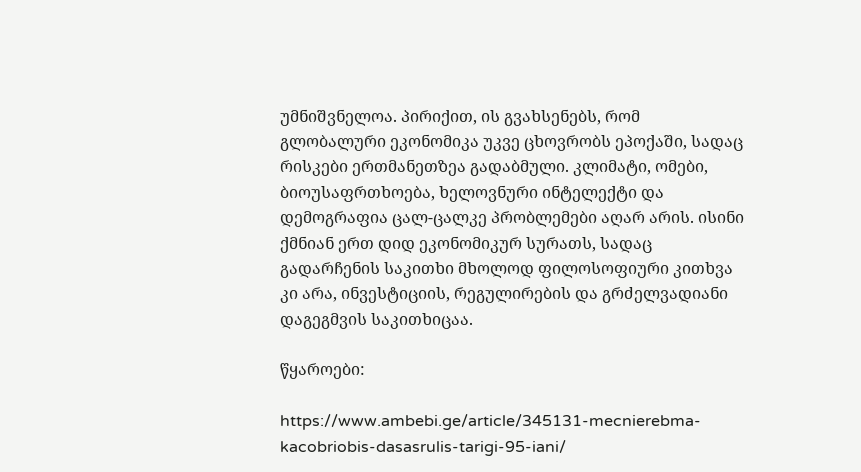უმნიშვნელოა. პირიქით, ის გვახსენებს, რომ გლობალური ეკონომიკა უკვე ცხოვრობს ეპოქაში, სადაც რისკები ერთმანეთზეა გადაბმული. კლიმატი, ომები, ბიოუსაფრთხოება, ხელოვნური ინტელექტი და დემოგრაფია ცალ-ცალკე პრობლემები აღარ არის. ისინი ქმნიან ერთ დიდ ეკონომიკურ სურათს, სადაც გადარჩენის საკითხი მხოლოდ ფილოსოფიური კითხვა კი არა, ინვესტიციის, რეგულირების და გრძელვადიანი დაგეგმვის საკითხიცაა.

წყაროები:

https://www.ambebi.ge/article/345131-mecnierebma-kacobriobis-dasasrulis-tarigi-95-iani/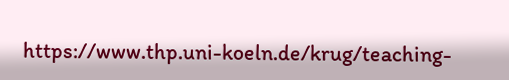https://www.thp.uni-koeln.de/krug/teaching-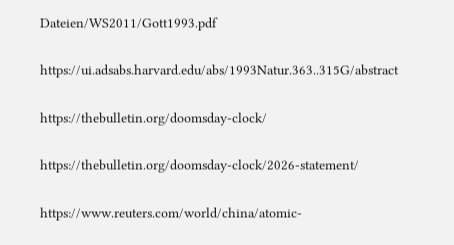Dateien/WS2011/Gott1993.pdf

https://ui.adsabs.harvard.edu/abs/1993Natur.363..315G/abstract

https://thebulletin.org/doomsday-clock/

https://thebulletin.org/doomsday-clock/2026-statement/

https://www.reuters.com/world/china/atomic-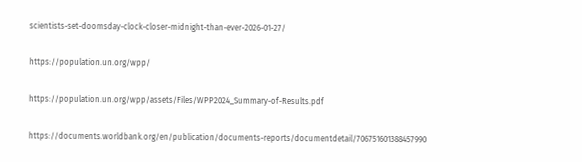scientists-set-doomsday-clock-closer-midnight-than-ever-2026-01-27/

https://population.un.org/wpp/

https://population.un.org/wpp/assets/Files/WPP2024_Summary-of-Results.pdf

https://documents.worldbank.org/en/publication/documents-reports/documentdetail/706751601388457990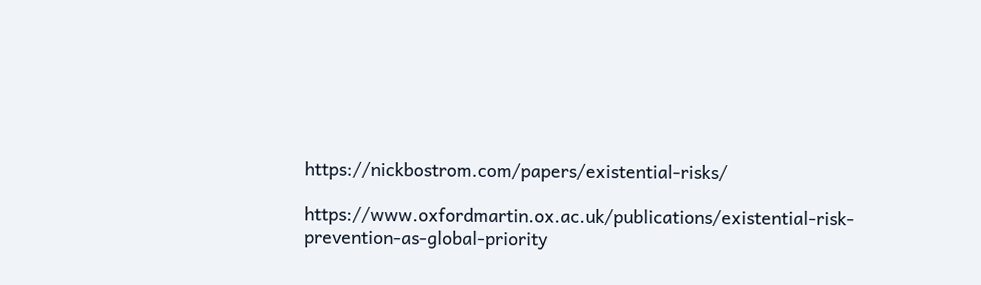https://nickbostrom.com/papers/existential-risks/

https://www.oxfordmartin.ox.ac.uk/publications/existential-risk-prevention-as-global-priority